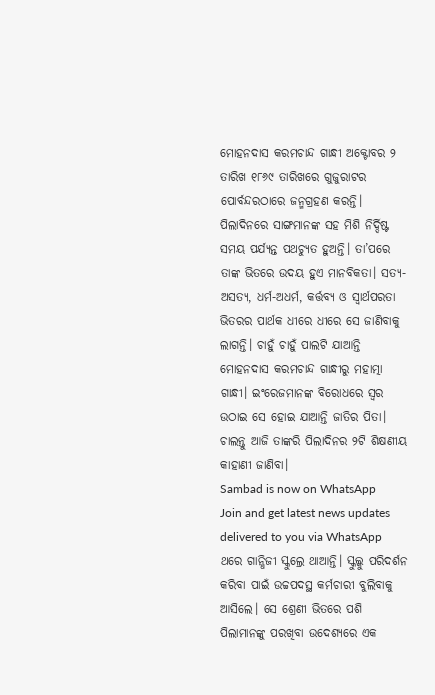ମୋହନଦାସ କରମଚାନ୍ଦ ଗାନ୍ଧୀ ଅକ୍ଟୋବର ୨ ତାରିଖ ୧୮୬୯ ତାରିଖରେ ଗୁଜୁରାଟର ପୋର୍ବନ୍ଦରଠାରେ ଜନ୍ମଗ୍ରହଣ କରନ୍ତି। ପିଲାଦିନରେ ସାଙ୍ଗମାନଙ୍କ ସହ ମିଶି ନିର୍ଦ୍ଦିଷ୍ଟ ସମୟ ପର୍ଯ୍ୟନ୍ତ ପଥଚ୍ୟୁତ ହୁଅନ୍ତି। ତା’ପରେ ତାଙ୍କ ଭିତରେ ଉଦୟ ହୁଏ ମାନବିକତା। ସତ୍ୟ-ଅସତ୍ୟ, ଧର୍ମ-ଅଧର୍ମ, କର୍ତ୍ତବ୍ୟ ଓ ସ୍ୱାର୍ଥପରତା ଭିତରର ପାର୍ଥକ ଧୀରେ ଧୀରେ ସେ ଜାଣିବାକୁ ଲାଗନ୍ତି। ଚାହୁଁ ଚାହୁଁ ପାଲଟି ଯାଆନ୍ତି ମୋହନଦାସ କରମଚାନ୍ଦ ଗାନ୍ଧୀରୁ ମହାତ୍ମା ଗାନ୍ଧୀ। ଇଂରେଜମାନଙ୍କ ବିରୋଧରେ ସ୍ୱର ଉଠାଇ ସେ ହୋଇ ଯାଆନ୍ତି ଜାତିର ପିତା। ଚାଲନ୍ତୁ ଆଜି ତାଙ୍କରି ପିଲାଦିନର ୨ଟି ଶିକ୍ଷଣୀୟ କାହାଣୀ ଜାଣିବା।
Sambad is now on WhatsApp
Join and get latest news updates delivered to you via WhatsApp
ଥରେ ଗାନ୍ଧିଜୀ ସ୍କୁଲ୍ରେ ଥାଆନ୍ତି। ସ୍କୁଲ୍କୁ ପରିଦର୍ଶନ କରିବା ପାଇଁ ଉଚ୍ଚପଦସ୍ଥ କର୍ମଚାରୀ ବୁଲିବାକୁ ଆସିଲେ। ସେ ଶ୍ରେଣୀ ଭିତରେ ପଶି ପିଲାମାନଙ୍କୁ ପରଖିବା ଉଦେଶ୍ୟରେ ଏକ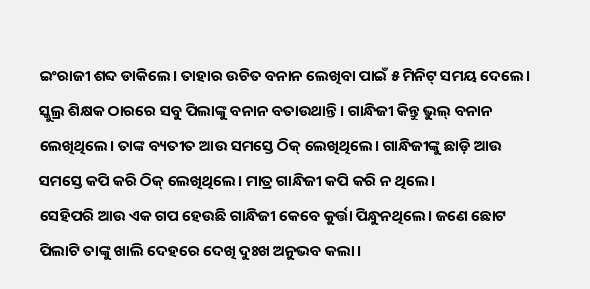ଇଂରାଜୀ ଶବ୍ଦ ଡାକିଲେ। ତାହାର ଉଚିତ ବନାନ ଲେଖିବା ପାଇଁ ୫ ମିନିଟ୍ ସମୟ ଦେଲେ। ସ୍କୁଲ୍ର ଶିକ୍ଷକ ଠାରରେ ସବୁ ପିଲାଙ୍କୁ ବନାନ ବତାଉଥାନ୍ତି। ଗାନ୍ଧିଜୀ କିନ୍ତୁ ଭୁଲ୍ ବନାନ ଲେଖିଥିଲେ। ତାଙ୍କ ବ୍ୟତୀତ ଆଉ ସମସ୍ତେ ଠିକ୍ ଲେଖିଥିଲେ। ଗାନ୍ଧିଜୀଙ୍କୁ ଛାଡ଼ି ଆଉ ସମସ୍ତେ କପି କରି ଠିକ୍ ଲେଖିଥିଲେ। ମାତ୍ର ଗାନ୍ଧିଜୀ କପି କରି ନ ଥିଲେ।
ସେହିପରି ଆଉ ଏକ ଗପ ହେଉଛି ଗାନ୍ଧିଜୀ କେବେ କୁର୍ତ୍ତା ପିନ୍ଧୁନଥିଲେ। ଜଣେ ଛୋଟ ପିଲାଟି ତାଙ୍କୁ ଖାଲି ଦେହରେ ଦେଖି ଦୁଃଖ ଅନୁଭବ କଲା।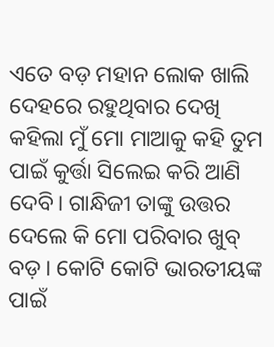ଏତେ ବଡ଼ ମହାନ ଲୋକ ଖାଲି ଦେହରେ ରହୁଥିବାର ଦେଖି କହିଲା ମୁଁ ମୋ ମାଆକୁ କହି ତୁମ ପାଇଁ କୁର୍ତ୍ତା ସିଲେଇ କରି ଆଣି ଦେବି। ଗାନ୍ଧିଜୀ ତାଙ୍କୁ ଉତ୍ତର ଦେଲେ କି ମୋ ପରିବାର ଖୁବ୍ ବଡ଼। କୋଟି କୋଟି ଭାରତୀୟଙ୍କ ପାଇଁ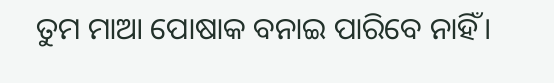ତୁମ ମାଆ ପୋଷାକ ବନାଇ ପାରିବେ ନାହିଁ।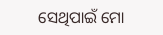ସେଥିପାଇଁ ମୋ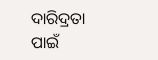ଦାରିଦ୍ରତା ପାଇଁ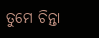ତୁମେ ଚିନ୍ତା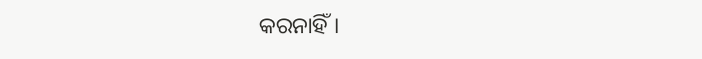କରନାହିଁ।